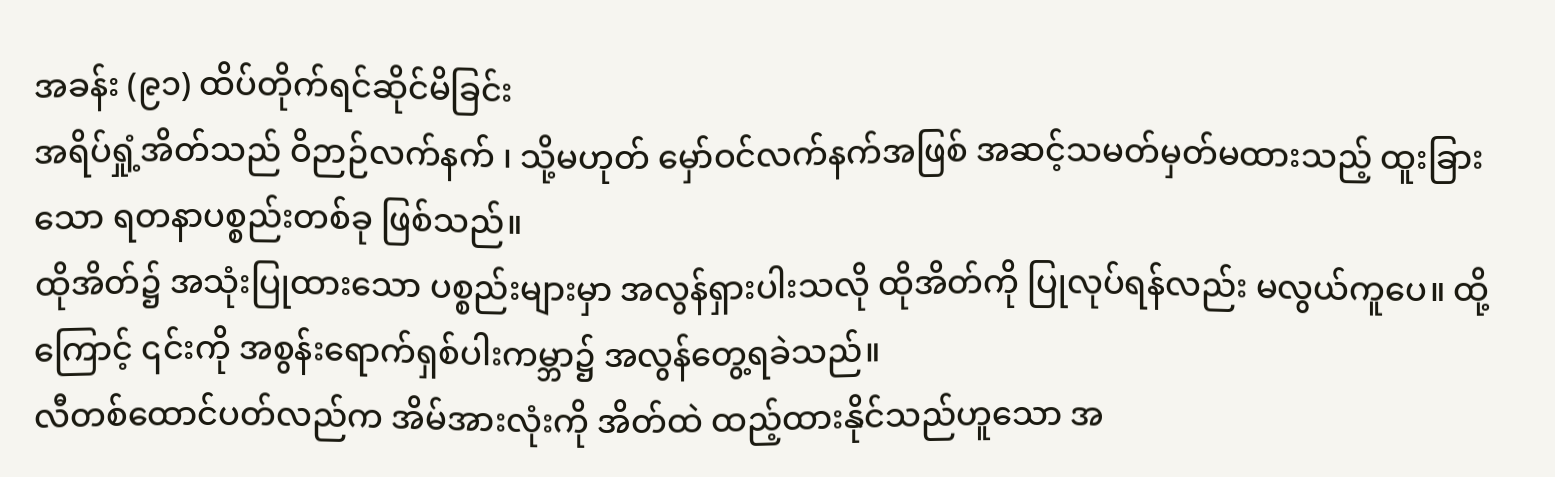အခန်း (၉၁) ထိပ်တိုက်ရင်ဆိုင်မိခြင်း
အရိပ်ရှုံ့အိတ်သည် ဝိဉာဉ်လက်နက် ၊ သို့မဟုတ် မှော်ဝင်လက်နက်အဖြစ် အဆင့်သမတ်မှတ်မထားသည့် ထူးခြားသော ရတနာပစ္စည်းတစ်ခု ဖြစ်သည်။
ထိုအိတ်၌ အသုံးပြုထားသော ပစ္စည်းများမှာ အလွန်ရှားပါးသလို ထိုအိတ်ကို ပြုလုပ်ရန်လည်း မလွယ်ကူပေ။ ထို့ကြောင့် ၎င်းကို အစွန်းရောက်ရှစ်ပါးကမ္ဘာ၌ အလွန်တွေ့ရခဲသည်။
လီတစ်ထောင်ပတ်လည်က အိမ်အားလုံးကို အိတ်ထဲ ထည့်ထားနိုင်သည်ဟူသော အ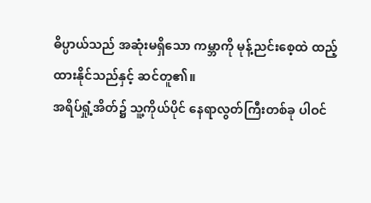ဓိပ္ပာယ်သည် အဆုံးမရှိသော ကမ္ဘာကို မုန့်ညင်းစေ့ထဲ ထည့်ထားနိုင်သည်နှင့် ဆင်တူ၏။
အရိပ်ရှုံ့အိတ်၌ သူ့ကိုယ်ပိုင် နေရာလွတ်ကြီးတစ်ခု ပါဝင်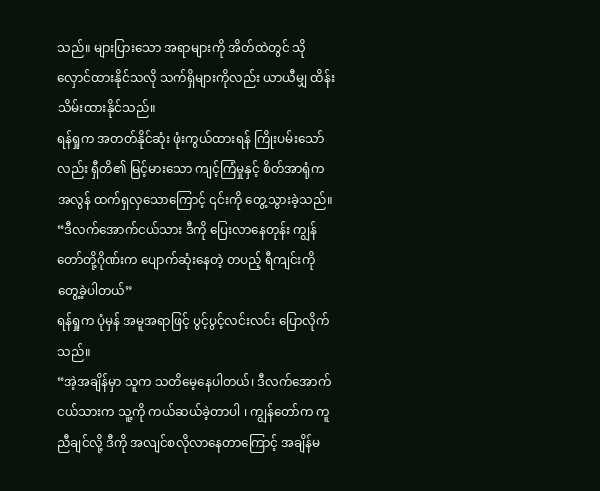သည်။ များပြားသော အရာများကို အိတ်ထဲတွင် သိုလှောင်ထားနိုင်သလို သက်ရှိများကိုလည်း ယာယီမျှ ထိန်းသိမ်းထားနိုင်သည်။
ရန်ရှုက အတတ်နိုင်ဆုံး ဖုံးကွယ်ထားရန် ကြိုးပမ်းသော်လည်း ရှီတိ၏ မြင့်မားသော ကျင့်ကြံမှုနှင့် စိတ်အာရုံက အလွန် ထက်ရှလှသောကြောင့် ၎င်းကို တွေ့သွားခဲ့သည်။
“ဒီလက်အောက်ငယ်သား ဒီကို ပြေးလာနေတုန်း ကျွန်တော်တို့ဂိုဏ်းက ပျောက်ဆုံးနေတဲ့ တပည့် ရီကျင်းကို တွေ့ခဲ့ပါတယ်”
ရန်ရှုက ပုံမှန် အမူအရာဖြင့် ပွင့်ပွင့်လင်းလင်း ပြောလိုက်သည်။
“အဲ့အချိန်မှာ သူက သတိမေ့နေပါတယ်၊ ဒီလက်အောက်ငယ်သားက သူ့ကို ကယ်ဆယ်ခဲ့တာပါ ၊ ကျွန်တော်က ကူညီချင်လို့ ဒီကို အလျင်စလိုလာနေတာကြောင့် အချိန်မ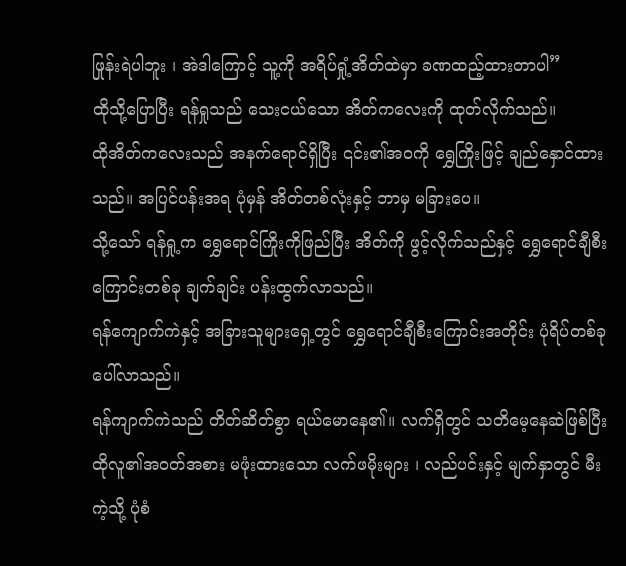ဖြုန်းရဲပါဘူး ၊ အဲဒါကြောင့် သူ့ကို အရိပ်ရှုံ့အိတ်ထဲမှာ ခဏထည့်ထားတာပါ”
ထိုသို့ပြောပြီး ရန်ရှုသည် သေးငယ်သော အိတ်ကလေးကို ထုတ်လိုက်သည်။
ထိုအိတ်ကလေးသည် အနက်ရောင်ရှိပြီး ၎င်း၏အဝကို ရွှေကြိုးဖြင့် ချည်နှောင်ထားသည်။ အပြင်ပန်းအရ ပုံမှန် အိတ်တစ်လုံးနှင့် ဘာမှ မခြားပေ။
သို့သော် ရန်ရှု့က ရွှေရောင်ကြိုးကိုဖြည်ပြီး အိတ်ကို ဖွင့်လိုက်သည်နှင့် ရွှေရောင်ချီစီးကြောင်းတစ်ခု ချက်ချင်း ပန်းထွက်လာသည်။
ရန်ကျောက်ကဲနှင့် အခြားသူများရှေ့တွင် ရွှေရောင်ချီစီးကြောင်းအတိုင်း ပုံရိပ်တစ်ခုပေါ်လာသည်။
ရန်ကျာက်ကဲသည် တိတ်ဆိတ်စွာ ရယ်မောနေ၏။ လက်ရှိတွင် သတိမေ့နေဆဲဖြစ်ပြီး ထိုလူ၏အဝတ်အစား မဖုံးထားသော လက်ဖမိုးများ ၊ လည်ပင်းနှင့် မျက်နှာတွင် မီးကဲ့သို့ ပုံစံ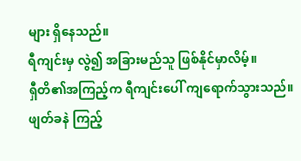များ ရှိနေသည်။
ရီကျင်းမှ လွဲ၍ အခြားမည်သူ ဖြစ်နိုင်မှာလိမ့်။
ရှီတိ၏အကြည့်က ရီကျင်းပေါ် ကျရောက်သွားသည်။ ဖျတ်ခနဲ ကြည့်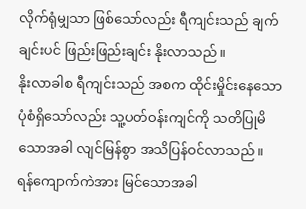လိုက်ရုံမျှသာ ဖြစ်သော်လည်း ရီကျင်းသည် ချက်ချင်းပင် ဖြည်းဖြည်းချင်း နိုးလာသည်။
နိုးလာခါစ ရီကျင်းသည် အစက ထိုင်းမှိုင်းနေသော ပုံစံရှိသော်လည်း သူ့ပတ်ဝန်းကျင်ကို သတိပြုမိသောအခါ လျင်မြန်စွာ အသိပြန်ဝင်လာသည်။
ရန်ကျောက်ကဲအား မြင်သောအခါ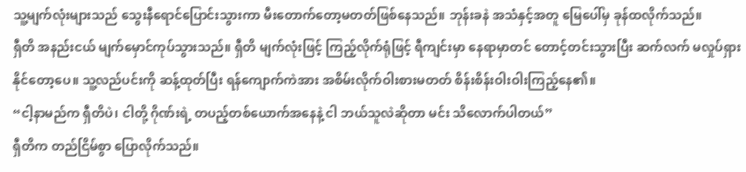သူ့မျက်လုံးများသည် သွေးနီရောင်ပြောင်းသွားကာ မီးတောက်တော့မတတ်ဖြစ်နေသည်။ ဘုန်းခနဲ အသံနှင့်အတူ မြေပေါ်မှ ခုန်ထလိုက်သည်။
ရှီတိ အနည်းငယ် မျက်မှောင်ကုပ်သွားသည်။ ရှီတိ မျက်လုံးဖြင့် ကြည့်လိုက်ရုံဖြင့် ရီကျင်းမှာ နေရာမှာတင် တောင့်တင်းသွားပြီး ဆက်လက် မလှုပ်ရှားနိုင်တော့ပေ။ သူ့လည်ပင်းကို ဆန့်ထုတ်ပြီး ရန်ကျောက်ကဲအား အစိမ်းလိုက်ဝါးစားမတတ် စိန်းစိန်းဝါးဝါးကြည့်နေ၏။
“ငါ့နာမည်က ရှီတိပဲ၊ ငါတို့ ဂိုဏ်းရဲ့ တပည့်တစ်ယောက်အနေနဲ့ ငါ ဘယ်သူလဲဆိုတာ မင်း သိလောက်ပါတယ်”
ရှီတိက တည်ငြိမ်စွာ ပြောလိုက်သည်။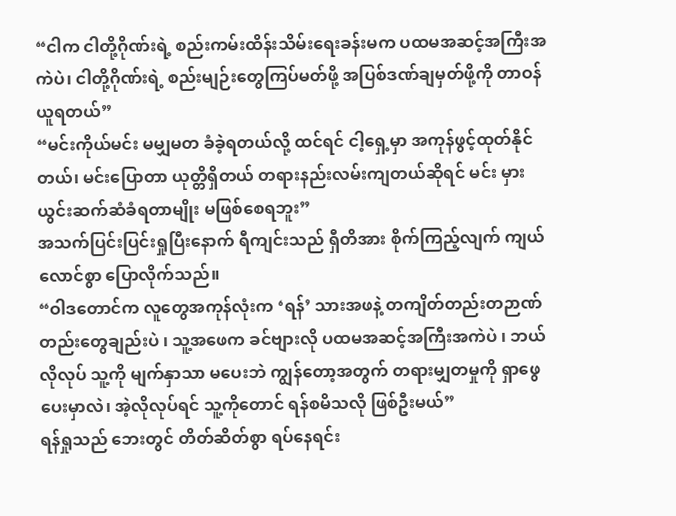“ငါက ငါတို့ဂိုဏ်းရဲ့ စည်းကမ်းထိန်းသိမ်းရေးခန်းမက ပထမအဆင့်အကြီးအကဲပဲ၊ ငါတို့ဂိုဏ်းရဲ့ စည်းမျဉ်းတွေကြပ်မတ်ဖို့ အပြစ်ဒဏ်ချမှတ်ဖို့ကို တာဝန်ယူရတယ်”
“မင်းကိုယ်မင်း မမျှမတ ခံခဲ့ရတယ်လို့ ထင်ရင် ငါ့ရှေ့မှာ အကုန်ဖွင့်ထုတ်နိုင်တယ်၊ မင်းပြောတာ ယုတ္တိရှိတယ် တရားနည်းလမ်းကျတယ်ဆိုရင် မင်း မှားယွင်းဆက်ဆံခံရတာမျိုး မဖြစ်စေရဘူး”
အသက်ပြင်းပြင်းရှုပြီးနောက် ရီကျင်းသည် ရှီတိအား စိုက်ကြည့်လျက် ကျယ်လောင်စွာ ပြောလိုက်သည်။
“ဝါဒတောင်က လူတွေအကုန်လုံးက ‘ရန်’ သားအဖနဲ့ တကျိတ်တည်းတဉာဏ်တည်းတွေချည်းပဲ ၊ သူ့အဖေက ခင်ဗျားလို ပထမအဆင့်အကြီးအကဲပဲ ၊ ဘယ်လိုလုပ် သူ့ကို မျက်နှာသာ မပေးဘဲ ကျွန်တော့အတွက် တရားမျှတမှုကို ရှာဖွေပေးမှာလဲ၊ အဲ့လိုလုပ်ရင် သူ့ကိုတောင် ရန်စမိသလို ဖြစ်ဦးမယ်”
ရန်ရှုသည် ဘေးတွင် တိတ်ဆိတ်စွာ ရပ်နေရင်း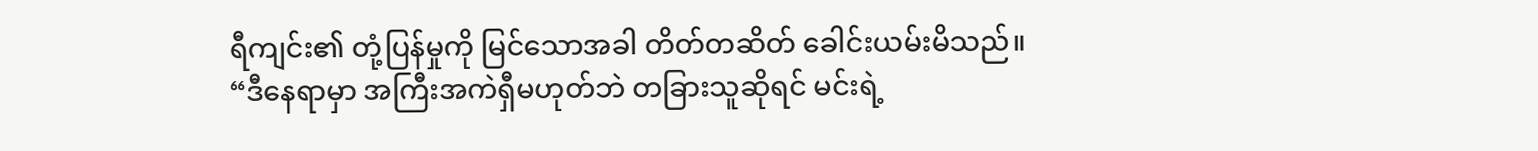ရီကျင်း၏ တုံ့ပြန်မှုကို မြင်သောအခါ တိတ်တဆိတ် ခေါင်းယမ်းမိသည်။
“ဒီနေရာမှာ အကြီးအကဲရှီမဟုတ်ဘဲ တခြားသူဆိုရင် မင်းရဲ့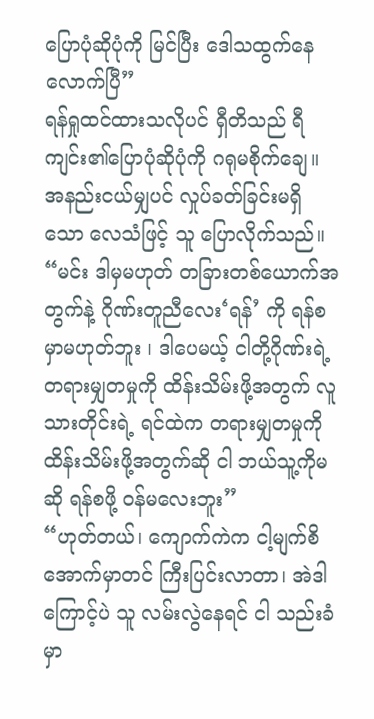ပြောပုံဆိုပုံကို မြင်ပြီး ဒေါသထွက်နေလောက်ပြီ”
ရန်ရှုထင်ထားသလိုပင် ရှီတိသည် ရီကျင်း၏ပြောပုံဆိုပုံကို ဂရုမစိုက်ချေ။
အနည်းငယ်မျှပင် လှုပ်ခတ်ခြင်းမရှိသော လေသံဖြင့် သူ ပြောလိုက်သည်။
“မင်း ဒါမှမဟုတ် တခြားတစ်ယောက်အတွက်နဲ့ ဂိုဏ်းတူညီလေး‘ရန်’ ကို ရန်စမှာမဟုတ်ဘူး ၊ ဒါပေမယ့် ငါတို့ဂိုဏ်းရဲ့ တရားမျှတမှုကို ထိန်းသိမ်းဖို့အတွက် လူသားတိုင်းရဲ့ ရင်ထဲက တရားမျှတမှုကို ထိန်းသိမ်းဖို့အတွက်ဆို ငါ ဘယ်သူ့ကိုမဆို ရန်စဖို့ ဝန်မလေးဘူး”
“ဟုတ်တယ်၊ ကျောက်ကဲက ငါ့မျက်စိအောက်မှာတင် ကြီးပြင်းလာတာ၊ အဲဒါကြောင့်ပဲ သူ လမ်းလွဲနေရင် ငါ သည်းခံမှာ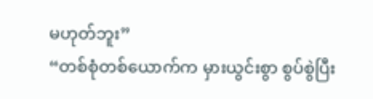မဟုတ်ဘူး”
“တစ်စုံတစ်ယောက်က မှားယွင်းစွာ စွပ်စွဲပြီး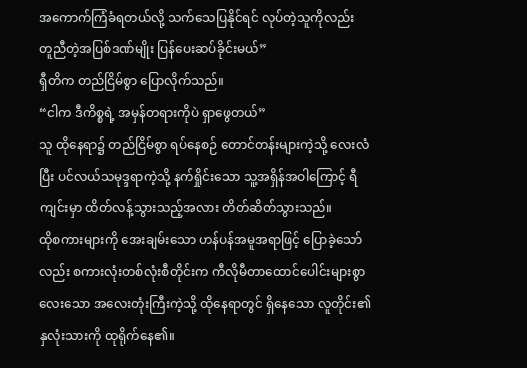အကောက်ကြံခံရတယ်လို့ သက်သေပြနိုင်ရင် လုပ်တဲ့သူကိုလည်း တူညီတဲ့အပြစ်ဒဏ်မျိုး ပြန်ပေးဆပ်ခိုင်းမယ်”
ရှီတိက တည်ငြိမ်စွာ ပြောလိုက်သည်။
“ငါက ဒီကိစ္စရဲ့ အမှန်တရားကိုပဲ ရှာဖွေတယ်”
သူ ထိုနေရာ၌ တည်ငြိမ်စွာ ရပ်နေစဉ် တောင်တန်းများကဲ့သို့ လေးလံပြီး ပင်လယ်သမုဒ္ဒရာကဲ့သို့ နက်ရှိုင်းသော သူ့အရှိန်အဝါကြောင့် ရီကျင်းမှာ ထိတ်လန့်သွားသည့်အလား တိတ်ဆိတ်သွားသည်။
ထိုစကားများကို အေးချမ်းသော ဟန်ပန်အမူအရာဖြင့် ပြောခဲ့သော်လည်း စကားလုံးတစ်လုံးစီတိုင်းက ကီလိုမီတာထောင်ပေါင်းများစွာလေးသော အလေးတုံးကြီးကဲ့သို့ ထိုနေရာတွင် ရှိနေသော လူတိုင်း၏ နှလုံးသားကို ထုရိုက်နေ၏။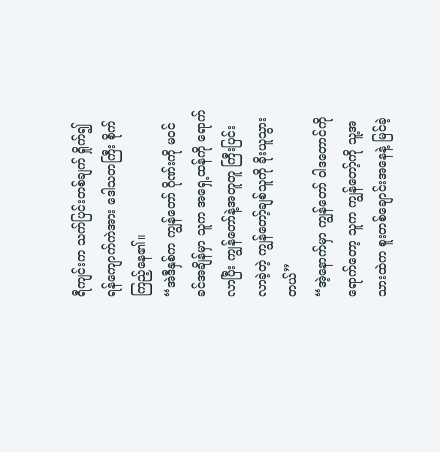ရီကျင်းက သက်ပြင်းတစ်ချက် ရှိုက်၍ ရန်ကျောက်ကဲအား ဒေါသတကြီး စိုက်ကြည့်နေ၏။
“အဲဒီနှစ်က ကျွန်တော် ဂိုဏ်းကို မဝင်ခင်အချိန်မှာ သူက အရှေ့ထန်ကို ရောက်လာပြီး ကျွန်တော်နဲ့အတူတူ ကြီးပြင်းလာခဲ့တဲ့ ကျွန်တော့်ချစ်သူကို ခိုးယူသွားတယ်”
“အဲ့နောက်မှာ ကျွန်တော် ဝါဒတောင်ကို ရောက်တော့ သူက ကျွန်တော့်ကို သူ့အသားထဲက စူးတစ်ချောင်းအနေနဲ့ မြင်ခဲ့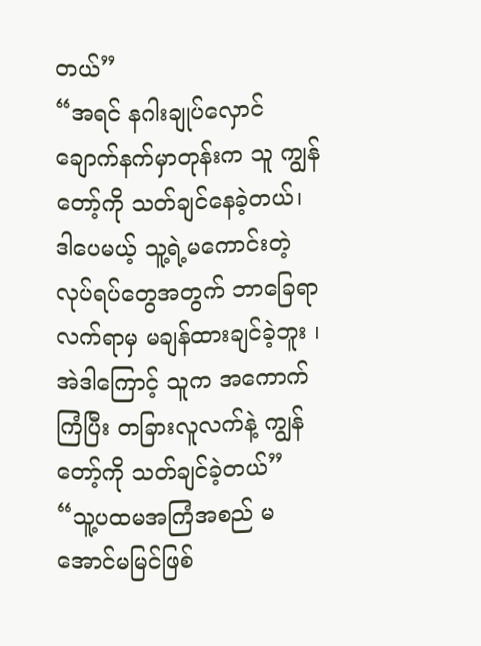တယ်”
“အရင် နဂါးချုပ်လှောင်ချောက်နက်မှာတုန်းက သူ ကျွန်တော့်ကို သတ်ချင်နေခဲ့တယ်၊ ဒါပေမယ့် သူ့ရဲ့မကောင်းတဲ့လုပ်ရပ်တွေအတွက် ဘာခြေရာလက်ရာမှ မချန်ထားချင်ခဲ့ဘူး ၊ အဲဒါကြောင့် သူက အကောက်ကြံပြီး တခြားလူလက်နဲ့ ကျွန်တော့်ကို သတ်ချင်ခဲ့တယ်”
“သူ့ပထမအကြံအစည် မအောင်မမြင်ဖြစ်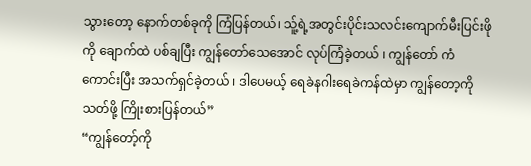သွားတော့ နောက်တစ်ခုကို ကြံပြန်တယ်၊ သူ့်ရဲ့အတွင်းပိုင်းသလင်းကျောက်မီးပြင်းဖိုကို ချောက်ထဲ ပစ်ချပြီး ကျွန်တော်သေအောင် လုပ်ကြံခဲ့တယ် ၊ ကျွန်တော် ကံကောင်းပြီး အသက်ရှင်ခဲ့တယ် ၊ ဒါပေမယ့် ရေခဲနဂါးရေခဲကန်ထဲမှာ ကျွန်တော့ကို သတ်ဖို့ ကြိုးစားပြန်တယ်”
“ကျွန်တော့်ကို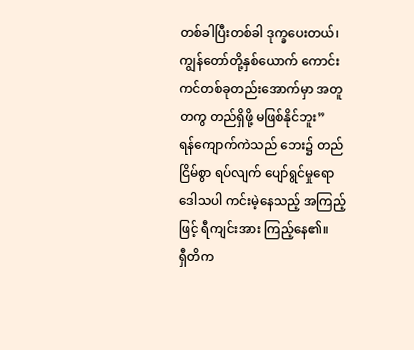တစ်ခါပြီးတစ်ခါ ဒုက္ခပေးတယ်၊ ကျွန်တော်တို့နှစ်ယောက် ကောင်းကင်တစ်ခုတည်းအောက်မှာ အတူတကွ တည်ရှိဖို့ မဖြစ်နိုင်ဘူး”
ရန်ကျောက်ကဲသည် ဘေး၌ တည်ငြိမ်စွာ ရပ်လျက် ပျော်ရွင်မှုရော ဒေါသပါ ကင်းမဲ့နေသည့် အကြည့်ဖြင့် ရီကျင်းအား ကြည့်နေ၏။
ရှီတိက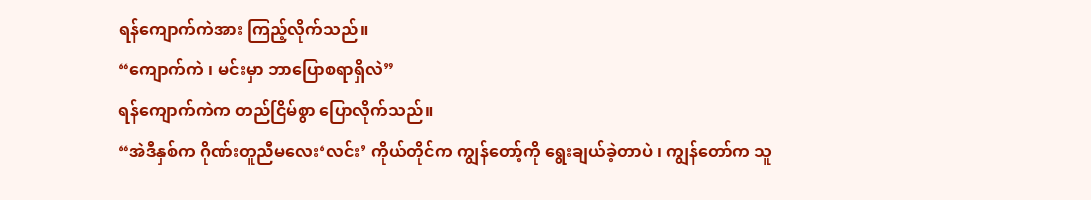ရန်ကျောက်ကဲအား ကြည့်လိုက်သည်။
“ကျောက်ကဲ ၊ မင်းမှာ ဘာပြောစရာရှိလဲ”
ရန်ကျောက်ကဲက တည်ငြိမ်စွာ ပြောလိုက်သည်။
“အဲဒီနှစ်က ဂိုဏ်းတူညီမလေး‘လင်း’ ကိုယ်တိုင်က ကျွန်တော့်ကို ရွေးချယ်ခဲ့တာပဲ ၊ ကျွန်တော်က သူ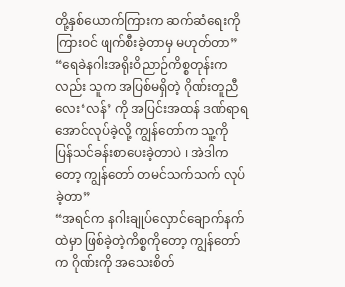တို့နှစ်ယောက်ကြားက ဆက်ဆံရေးကို ကြားဝင် ဖျက်စီးခဲ့တာမှ မဟုတ်တာ”
“ရေခဲနဂါးအရိုးဝိညာဉ်ကိစ္စတုန်းကလည်း သူက အပြစ်မရှိတဲ့ ဂိုဏ်းတူညီလေး‘လန်’ ကို အပြင်းအထန် ဒဏ်ရာရအောင်လုပ်ခဲ့လို့ ကျွန်တော်က သူ့ကို ပြန်သင်ခန်းစာပေးခဲ့တာပဲ ၊ အဲဒါကတော့ ကျွန်တော် တမင်သက်သက် လုပ်ခဲ့တာ”
“အရင်က နဂါးချုပ်လှောင်ချောက်နက်ထဲမှာ ဖြစ်ခဲ့တဲ့ကိစ္စကိုတော့ ကျွန်တော်က ဂိုဏ်းကို အသေးစိတ်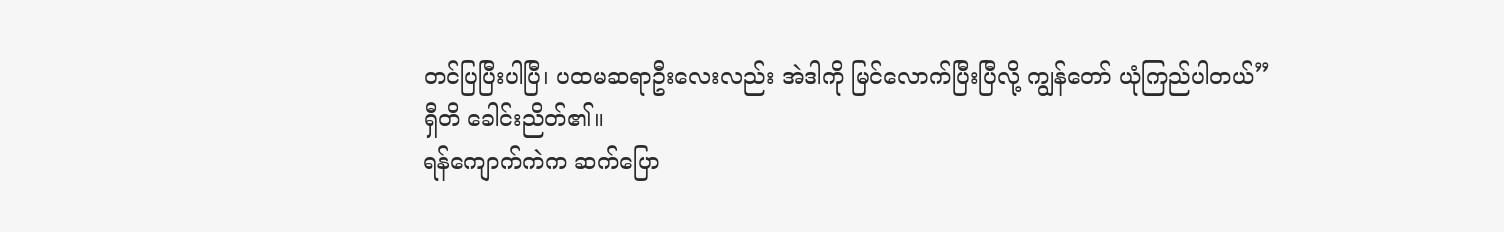တင်ပြပြီးပါပြီ၊ ပထမဆရာဦးလေးလည်း အဲဒါကို မြင်လောက်ပြီးပြီလို့ ကျွန်တော် ယုံကြည်ပါတယ်”
ရှီတိ ခေါင်းညိတ်၏။
ရန်ကျောက်ကဲက ဆက်ပြော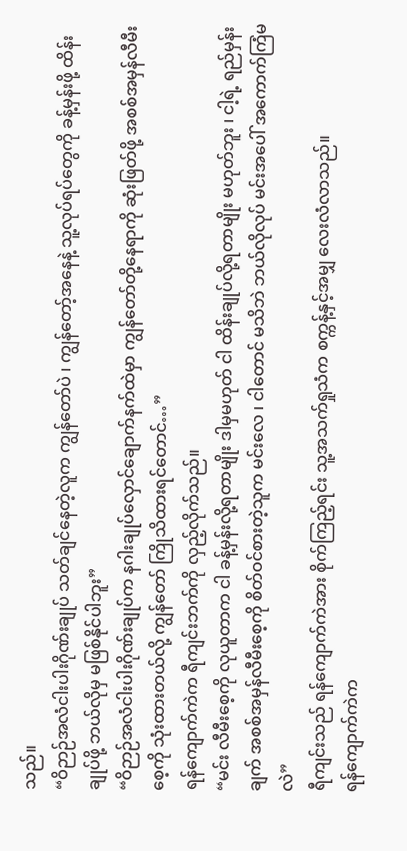သည်။
“ဝိဉာဉ်အလံငါးပါးဂိုဏ်းချုပ် သတ်ချင်နေတဲ့လူက ကျွန်တော်ပဲ ၊ ကျွန်တော့်အနေနဲ့ သူ့လုပ်ရပ်တွေကို ခန့်မှန်းဖို့ ထိန်းချုပ်ဖို့ ဘယ်လိုမှ မဖြစ်နိုင်ပါဘူး”
“ဝိဉာဉ်အလံငါးပါးဂိုဏ်းချုပ်က နဂါးချုပ်လှောင်ချောက်နက်ထဲမှာ ကျွန်တော်တို့နေရာကို ဆုံးဖြတ်ဖို့ အစစ်အမှန်လီမီးစေ့ကို သုံးထားတယ်လို့ ကျွန်တော် ကြိုသိထားရင်တောင်…”
ရန်ကျောက်ကဲက ရီကျင်းဘက်ကို လှည့်လိုက်သည်။
“မင်း လီမီးစေ့ကို လုယူတာက ငါ ခန့်မှန်းလို့ရတာမျိုး ဒါမှမဟုတ် ငါ ထိန်းချုပ်လို့ရတာမျိုး မဟုတ်ဘူး ၊ ငါ့ရဲ့ ရည်မှန်းချက် အစစ်အမှန်လီမီးစေ့ကို စိတ်ဝင်စားတဲ့သူက မင်းလေ ၊ ငါတောင် မသိဘဲ ဘယ်လိုလုပ် မင်းအပေါ် အကောက်ကြံမလဲ”
ရီကျင်းသည် ရန်ကျောက်ကဲအား စိုက်ကြည့်ရင်း သူ့အသက်ရှုသံက စက္ကန့်နှင့်အမျှ လေးလံလာသည်။
ရန်ကျောက်ကဲက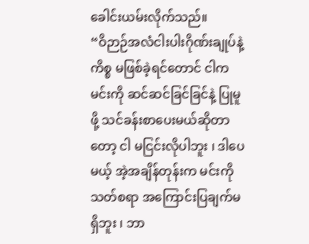ခေါင်းယမ်းလိုက်သည်။
“ဝိဉာဉ်အလံငါးပါးဂိုဏ်းချုပ်နဲ့ကိစ္စ မဖြစ်ခဲ့ရင်တောင် ငါက မင်းကို ဆင်ဆင်ခြင်ခြင်နဲ့ ပြုမူဖို့ သင်ခန်းစာပေးမယ်ဆိုတာတော့ ငါ မငြင်းလိုပါဘူး ၊ ဒါပေမယ့် အဲ့အချိန်တုန်းက မင်းကို သတ်စရာ အကြောင်းပြချက်မရှိဘူး ၊ ဘာ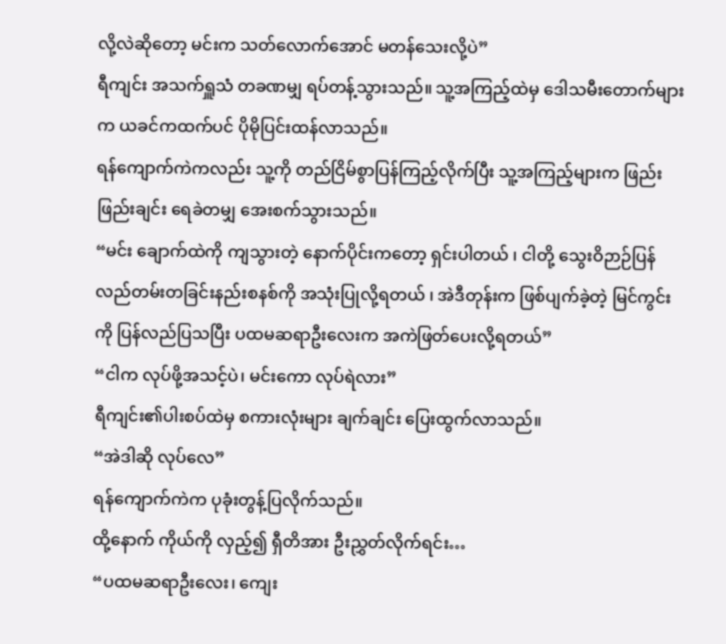လို့လဲဆိုတော့ မင်းက သတ်လောက်အောင် မတန်သေးလို့ပဲ”
ရီကျင်း အသက်ရှူသံ တခဏမျှ ရပ်တန့်သွားသည်။ သူ့အကြည့်ထဲမှ ဒေါသမီးတောက်များက ယခင်ကထက်ပင် ပိုမိုပြင်းထန်လာသည်။
ရန်ကျောက်ကဲကလည်း သူ့ကို တည်ငြိမ်စွာပြန်ကြည့်လိုက်ပြီး သူ့အကြည့်များက ဖြည်းဖြည်းချင်း ရေခဲတမျှ အေးစက်သွားသည်။
“မင်း ချောက်ထဲကို ကျသွားတဲ့ နောက်ပိုင်းကတော့ ရှင်းပါတယ် ၊ ငါတို့ သွေးဝိဉာဉ်ပြန်လည်တမ်းတခြင်းနည်းစနစ်ကို အသုံးပြုလို့ရတယ် ၊ အဲဒီတုန်းက ဖြစ်ပျက်ခဲ့တဲ့ မြင်ကွင်းကို ပြန်လည်ပြသပြီး ပထမဆရာဦးလေးက အကဲဖြတ်ပေးလို့ရတယ်”
“ငါက လုပ်ဖို့အသင့်ပဲ၊ မင်းကော လုပ်ရဲလား”
ရီကျင်း၏ပါးစပ်ထဲမှ စကားလုံးများ ချက်ချင်း ပြေးထွက်လာသည်။
“အဲဒါဆို လုပ်လေ”
ရန်ကျောက်ကဲက ပုခုံးတွန့်ပြလိုက်သည်။
ထို့နောက် ကိုယ်ကို လှည့်၍ ရှီတိအား ဦးညွှတ်လိုက်ရင်း…
“ပထမဆရာဦးလေး၊ ကျေး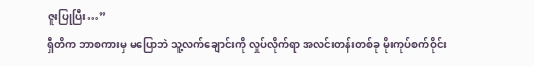ဇူးပြုပြီး…”
ရှီတိက ဘာစကားမှ မပြောဘဲ သူ့လက်ချောင်းကို လှုပ်လိုက်ရာ အလင်းတန်းတစ်ခု မိုးကုပ်စက်ဝိုင်း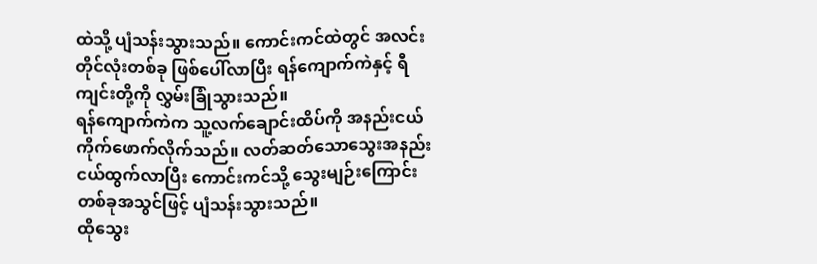ထဲသို့ ပျံသန်းသွားသည်။ ကောင်းကင်ထဲတွင် အလင်းတိုင်လုံးတစ်ခု ဖြစ်ပေါ်လာပြီး ရန်ကျောက်ကဲနှင့် ရီကျင်းတို့ကို လွှမ်းခြုံသွားသည်။
ရန်ကျောက်ကဲက သူ့လက်ချောင်းထိပ်ကို အနည်းငယ် ကိုက်ဖောက်လိုက်သည်။ လတ်ဆတ်သောသွေးအနည်းငယ်ထွက်လာပြီး ကောင်းကင်သို့ သွေးမျဉ်းကြောင်းတစ်ခုအသွင်ဖြင့် ပျံသန်းသွားသည်။
ထိုသွေး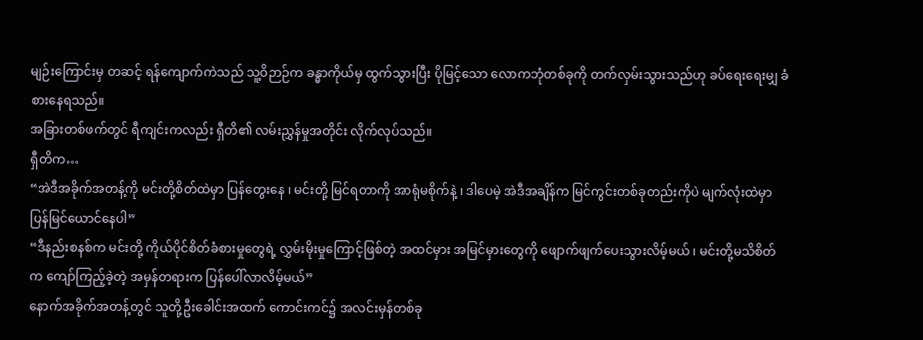မျဉ်းကြောင်းမှ တဆင့် ရန်ကျောက်ကဲသည် သူ့ဝိဉာဉ်က ခန္ဓာကိုယ်မှ ထွက်သွားပြီး ပိုမြင့်သော လောကဘုံတစ်ခုကို တက်လှမ်းသွားသည်ဟု ခပ်ရေးရေးမျှ ခံစားနေရသည်။
အခြားတစ်ဖက်တွင် ရီကျင်းကလည်း ရှီတိ၏ လမ်းညွှန်မှုအတိုင်း လိုက်လုပ်သည်။
ရှီတိက…
“အဲဒီအခိုက်အတန့်ကို မင်းတို့စိတ်ထဲမှာ ပြန်တွေးနေ ၊ မင်းတို့ မြင်ရတာကို အာရုံမစိုက်နဲ့ ၊ ဒါပေမဲ့ အဲဒီအချိန်က မြင်ကွင်းတစ်ခုတည်းကိုပဲ မျက်လုံးထဲမှာ ပြန်မြင်ယောင်နေပါ”
“ဒီနည်းစနစ်က မင်းတို့ ကိုယ်ပိုင်စိတ်ခံစားမှုတွေရဲ့ လွှမ်းမိုးမှုကြောင့်ဖြစ်တဲ့ အထင်မှား အမြင်မှားတွေကို ဖျောက်ဖျက်ပေးသွားလိမ့်မယ် ၊ မင်းတို့မသိစိတ်က ကျော်ကြည့်ခဲ့တဲ့ အမှန်တရားက ပြန်ပေါ်လာလိမ့်မယ်”
နောက်အခိုက်အတန့်တွင် သူတို့ဦးခေါင်းအထက် ကောင်းကင်၌ အလင်းမှန်တစ်ခု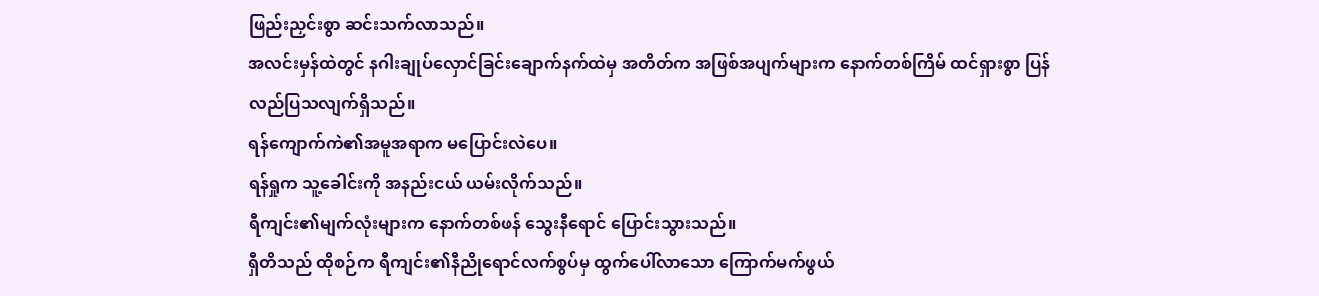ဖြည်းညှင်းစွာ ဆင်းသက်လာသည်။
အလင်းမှန်ထဲတွင် နဂါးချုပ်လှောင်ခြင်းချောက်နက်ထဲမှ အတိတ်က အဖြစ်အပျက်များက နောက်တစ်ကြိမ် ထင်ရှားစွာ ပြန်လည်ပြသလျက်ရှိသည်။
ရန်ကျောက်ကဲ၏အမူအရာက မပြောင်းလဲပေ။
ရန်ရှုက သူ့ခေါင်းကို အနည်းငယ် ယမ်းလိုက်သည်။
ရီကျင်း၏မျက်လုံးများက နောက်တစ်ဖန် သွေးနီရောင် ပြောင်းသွားသည်။
ရှီတိသည် ထိုစဉ်က ရီကျင်း၏နီညိုရောင်လက်စွပ်မှ ထွက်ပေါ်လာသော ကြောက်မက်ဖွယ်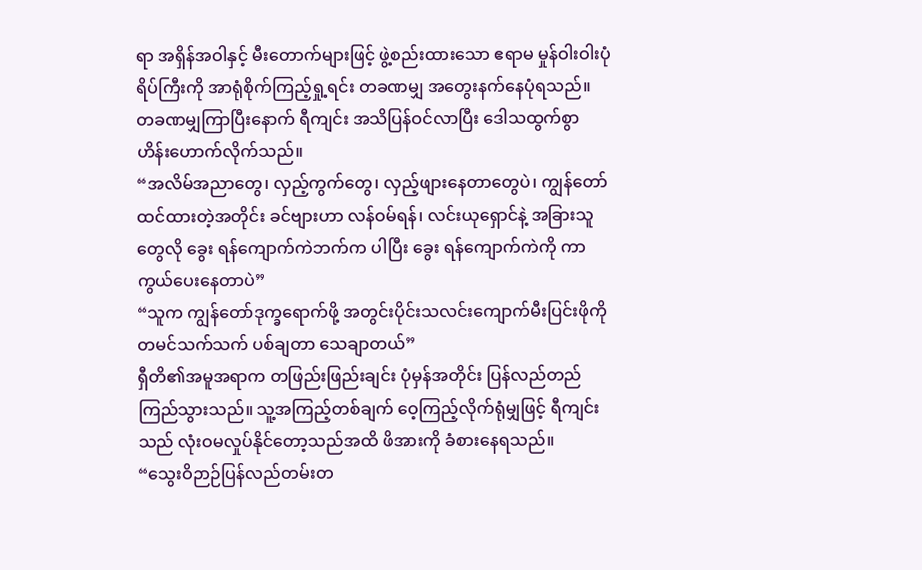ရာ အရှိန်အဝါနှင့် မီးတောက်များဖြင့် ဖွဲ့စည်းထားသော ဧရာမ မှုန်ဝါးဝါးပုံရိပ်ကြီးကို အာရုံစိုက်ကြည့်ရှု့ရင်း တခဏမျှ အတွေးနက်နေပုံရသည်။
တခဏမျှကြာပြီးနောက် ရီကျင်း အသိပြန်ဝင်လာပြီး ဒေါသထွက်စွာ ဟိန်းဟောက်လိုက်သည်။
“အလိမ်အညာတွေ၊ လှည့်ကွက်တွေ၊ လှည့်ဖျားနေတာတွေပဲ၊ ကျွန်တော် ထင်ထားတဲ့အတိုင်း ခင်ဗျားဟာ လန်ဝမ်ရန်၊ လင်းယုရှောင်နဲ့ အခြားသူတွေလို ခွေး ရန်ကျောက်ကဲဘက်က ပါပြီး ခွေး ရန်ကျောက်ကဲကို ကာကွယ်ပေးနေတာပဲ”
“သူက ကျွန်တော်ဒုက္ခရောက်ဖို့ အတွင်းပိုင်းသလင်းကျောက်မီးပြင်းဖိုကို တမင်သက်သက် ပစ်ချတာ သေချာတယ်”
ရှီတိ၏အမူအရာက တဖြည်းဖြည်းချင်း ပုံမှန်အတိုင်း ပြန်လည်တည်ကြည်သွားသည်။ သူ့အကြည့်တစ်ချက် ဝေ့ကြည့်လိုက်ရုံမျှဖြင့် ရီကျင်းသည် လုံးဝမလှုပ်နိုင်တော့သည်အထိ ဖိအားကို ခံစားနေရသည်။
“သွေးဝိဉာဉ်ပြန်လည်တမ်းတ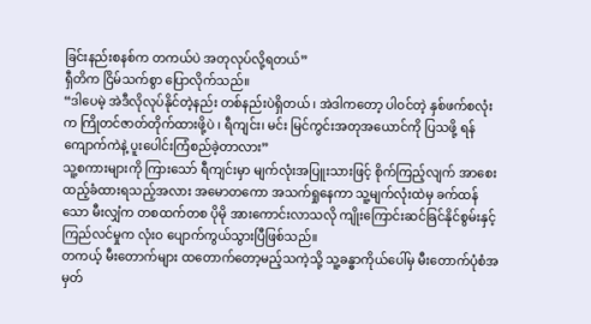ခြင်းနည်းစနစ်က တကယ်ပဲ အတုလုပ်လို့ရတယ်”
ရှီတိက ငြိမ်သက်စွာ ပြောလိုက်သည်။
“ဒါပေမဲ့ အဲဒီလိုလုပ်နိုင်တဲ့နည်း တစ်နည်းပဲရှိတယ် ၊ အဲဒါကတော့ ပါဝင်တဲ့ နှစ်ဖက်စလုံးက ကြိုတင်ဇာတ်တိုက်ထားဖို့ပဲ ၊ ရီကျင်း၊ မင်း မြင်ကွင်းအတုအယောင်ကို ပြသဖို့ ရန်ကျောက်ကဲနဲ့ ပူးပေါင်းကြံစည်ခဲ့တာလား”
သူ့စကားများကို ကြားသော် ရီကျင်းမှာ မျက်လုံးအပြူးသားဖြင့် စိုက်ကြည့်လျက် အာစေးထည့်ခံထားရသည့်အလား အမောတကော အသက်ရှုနေကာ သူ့မျက်လုံးထဲမှ ခက်ထန်သော မီးလျှံက တစထက်တစ ပိုမို အားကောင်းလာသလို ကျိုးကြောင်းဆင်ခြင်နိုင်စွမ်းနှင့် ကြည်လင်မှုက လုံးဝ ပျောက်ကွယ်သွားပြီဖြစ်သည်။
တကယ့် မီးတောက်များ ထတောက်တော့မည့်သကဲ့သို့ သူ့ခန္ဓာကိုယ်ပေါ်မှ မီးတောက်ပုံစံအမှတ်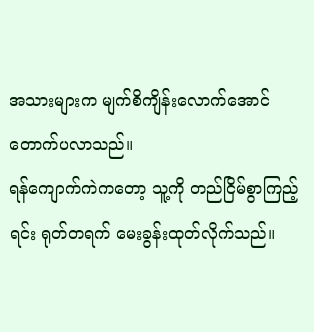အသားများက မျက်စိကျိန်းလောက်အောင် တောက်ပလာသည်။
ရန်ကျောက်ကဲကတော့ သူ့ကို တည်ငြိမ်စွာကြည့်ရင်း ရုတ်တရက် မေးခွန်းထုတ်လိုက်သည်။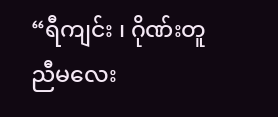“ရီကျင်း ၊ ဂိုဏ်းတူညီမလေး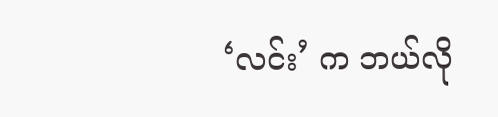‘လင်း’ က ဘယ်လို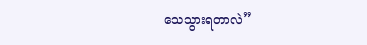သေသွားရတာလဲ”